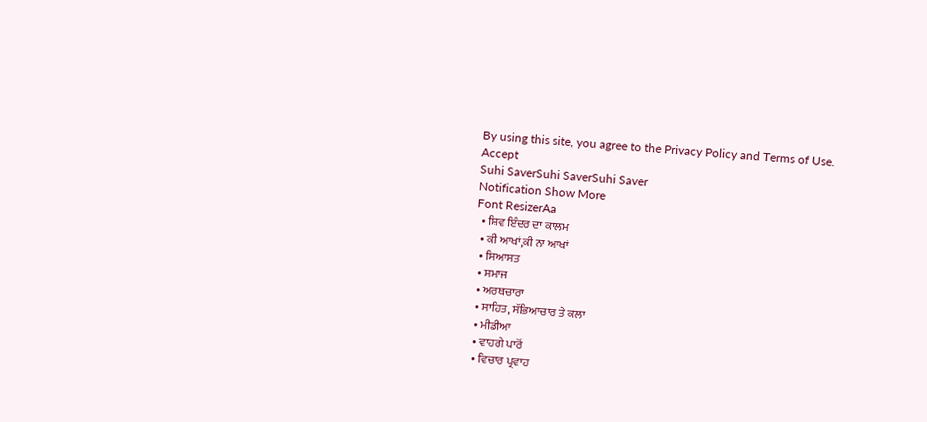By using this site, you agree to the Privacy Policy and Terms of Use.
Accept
Suhi SaverSuhi SaverSuhi Saver
Notification Show More
Font ResizerAa
  • ਸ਼ਿਵ ਇੰਦਰ ਦਾ ਕਾਲਮ
  • ਕੀ ਆਖਾਂ,ਕੀ ਨਾ ਆਖਾਂ
  • ਸਿਆਸਤ
  • ਸਮਾਜ
  • ਅਰਥਚਾਰਾ
  • ਸਾਹਿਤ, ਸੱਭਿਆਚਾਰ ਤੇ ਕਲਾ
  • ਮੀਡੀਆ
  • ਵਾਹਗੇ ਪਾਰੋਂ
  • ਵਿਚਾਰ ਪ੍ਰਵਾਹ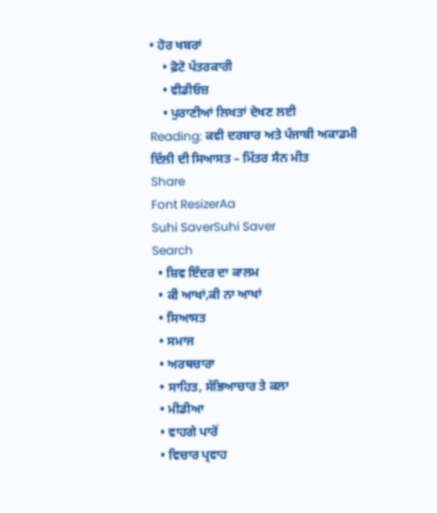• ਹੋਰ ਖਬਰਾਂ
    • ਫ਼ੋਟੋ ਪੱਤਰਕਾਰੀ
    • ਵੀਡੀਓਜ਼
    • ਪੁਰਾਣੀਆਂ ਲਿਖਤਾਂ ਦੇਖਣ ਲਈ
Reading: ਕਵੀ ਦਰਬਾਰ ਅਤੇ ਪੰਜਾਬੀ ਅਕਾਡਮੀ ਦਿੱਲੀ ਦੀ ਸਿਆਸਤ – ਮਿੱਤਰ ਸੈਨ ਮੀਤ
Share
Font ResizerAa
Suhi SaverSuhi Saver
Search
  • ਸ਼ਿਵ ਇੰਦਰ ਦਾ ਕਾਲਮ
  • ਕੀ ਆਖਾਂ,ਕੀ ਨਾ ਆਖਾਂ
  • ਸਿਆਸਤ
  • ਸਮਾਜ
  • ਅਰਥਚਾਰਾ
  • ਸਾਹਿਤ, ਸੱਭਿਆਚਾਰ ਤੇ ਕਲਾ
  • ਮੀਡੀਆ
  • ਵਾਹਗੇ ਪਾਰੋਂ
  • ਵਿਚਾਰ ਪ੍ਰਵਾਹ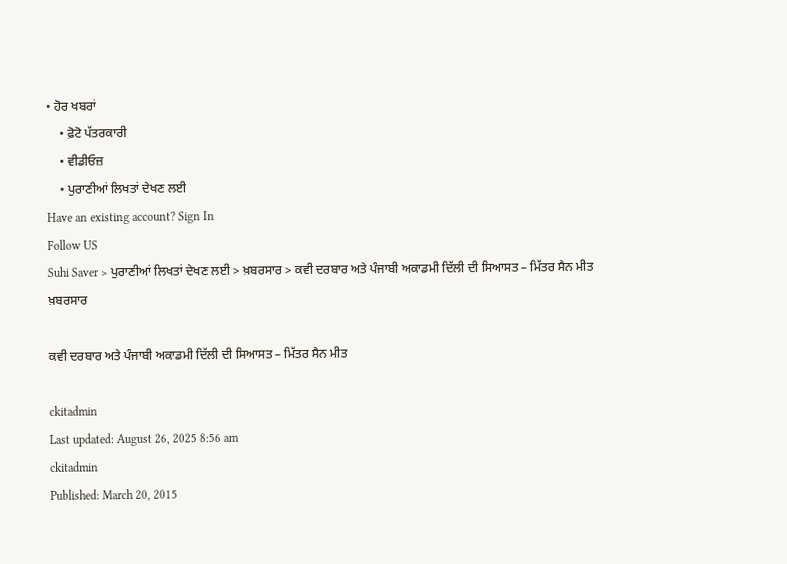• ਹੋਰ ਖਬਰਾਂ
    • ਫ਼ੋਟੋ ਪੱਤਰਕਾਰੀ
    • ਵੀਡੀਓਜ਼
    • ਪੁਰਾਣੀਆਂ ਲਿਖਤਾਂ ਦੇਖਣ ਲਈ
Have an existing account? Sign In
Follow US
Suhi Saver > ਪੁਰਾਣੀਆਂ ਲਿਖਤਾਂ ਦੇਖਣ ਲਈ > ਖ਼ਬਰਸਾਰ > ਕਵੀ ਦਰਬਾਰ ਅਤੇ ਪੰਜਾਬੀ ਅਕਾਡਮੀ ਦਿੱਲੀ ਦੀ ਸਿਆਸਤ – ਮਿੱਤਰ ਸੈਨ ਮੀਤ
ਖ਼ਬਰਸਾਰ

ਕਵੀ ਦਰਬਾਰ ਅਤੇ ਪੰਜਾਬੀ ਅਕਾਡਮੀ ਦਿੱਲੀ ਦੀ ਸਿਆਸਤ – ਮਿੱਤਰ ਸੈਨ ਮੀਤ

ckitadmin
Last updated: August 26, 2025 8:56 am
ckitadmin
Published: March 20, 2015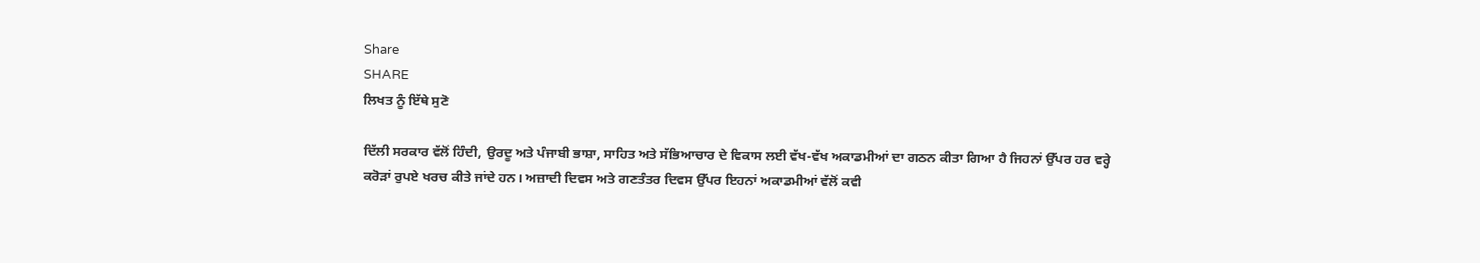Share
SHARE
ਲਿਖਤ ਨੂੰ ਇੱਥੇ ਸੁਣੋ

ਦਿੱਲੀ ਸਰਕਾਰ ਵੱਲੋਂ ਹਿੰਦੀ, ਉਰਦੂ ਅਤੇ ਪੰਜਾਬੀ ਭਾਸ਼ਾ, ਸਾਹਿਤ ਅਤੇ ਸੱਭਿਆਚਾਰ ਦੇ ਵਿਕਾਸ ਲਈ ਵੱਖ-ਵੱਖ ਅਕਾਡਮੀਆਂ ਦਾ ਗਠਨ ਕੀਤਾ ਗਿਆ ਹੈ ਜਿਹਨਾਂ ਉੱਪਰ ਹਰ ਵਰ੍ਹੇ ਕਰੋੜਾਂ ਰੁਪਏ ਖਰਚ ਕੀਤੇ ਜਾਂਦੇ ਹਨ। ਅਜ਼ਾਦੀ ਦਿਵਸ ਅਤੇ ਗਣਤੰਤਰ ਦਿਵਸ ਉੱਪਰ ਇਹਨਾਂ ਅਕਾਡਮੀਆਂ ਵੱਲੋਂ ਕਵੀ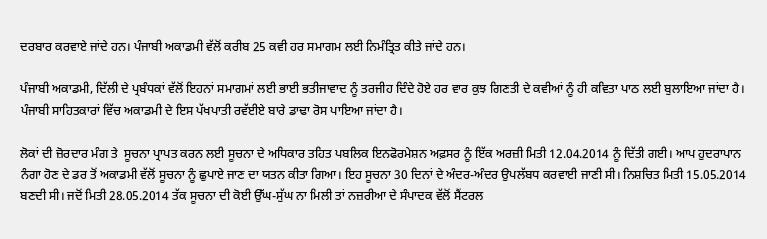ਦਰਬਾਰ ਕਰਵਾਏ ਜਾਂਦੇ ਹਨ। ਪੰਜਾਬੀ ਅਕਾਡਮੀ ਵੱਲੋਂ ਕਰੀਬ 25 ਕਵੀ ਹਰ ਸਮਾਗਮ ਲਈ ਨਿਮੰਤ੍ਰਿਤ ਕੀਤੇ ਜਾਂਦੇ ਹਨ।

ਪੰਜਾਬੀ ਅਕਾਡਮੀ, ਦਿੱਲੀ ਦੇ ਪ੍ਰਬੰਧਕਾਂ ਵੱਲੋਂ ਇਹਨਾਂ ਸਮਾਗਮਾਂ ਲਈ ਭਾਈ ਭਤੀਜਾਵਾਦ ਨੂੰ ਤਰਜੀਹ ਦਿੰਦੇ ਹੋਏ ਹਰ ਵਾਰ ਕੁਝ ਗਿਣਤੀ ਦੇ ਕਵੀਆਂ ਨੂੰ ਹੀ ਕਵਿਤਾ ਪਾਠ ਲਈ ਬੁਲਾਇਆ ਜਾਂਦਾ ਹੈ। ਪੰਜਾਬੀ ਸਾਹਿਤਕਾਰਾਂ ਵਿੱਚ ਅਕਾਡਮੀ ਦੇ ਇਸ ਪੱਖਪਾਤੀ ਰਵੱਈਏ ਬਾਰੇ ਡਾਢਾ ਰੋਸ ਪਾਇਆ ਜਾਂਦਾ ਹੈ।

ਲੋਕਾਂ ਦੀ ਜ਼ੋਰਦਾਰ ਮੰਗ ਤੇ  ਸੂਚਨਾ ਪ੍ਰਾਪਤ ਕਰਨ ਲਈ ਸੂਚਨਾ ਦੇ ਅਧਿਕਾਰ ਤਹਿਤ ਪਬਲਿਕ ਇਨਫੋਰਮੇਸ਼ਨ ਅਫ਼ਸਰ ਨੂੰ ਇੱਕ ਅਰਜ਼ੀ ਮਿਤੀ 12.04.2014 ਨੂੰ ਦਿੱਤੀ ਗਈ। ਆਪ ਹੁਦਰਾਪਾਨ ਨੰਗਾ ਹੋਣ ਦੇ ਡਰ ਤੋਂ ਅਕਾਡਮੀ ਵੱਲੋਂ ਸੂਚਨਾ ਨੂੰ ਛੁਪਾਏ ਜਾਣ ਦਾ ਯਤਨ ਕੀਤਾ ਗਿਆ। ਇਹ ਸੂਚਨਾ 30 ਦਿਨਾਂ ਦੇ ਅੰਦਰ-ਅੰਦਰ ਉਪਲੱਬਧ ਕਰਵਾਈ ਜਾਣੀ ਸੀ। ਨਿਸ਼ਚਿਤ ਮਿਤੀ 15.05.2014 ਬਣਦੀ ਸੀ। ਜਦੋਂ ਮਿਤੀ 28.05.2014 ਤੱਕ ਸੂਚਨਾ ਦੀ ਕੋਈ ਉੱਘ-ਸੁੱਘ ਨਾ ਮਿਲੀ ਤਾਂ ਨਜ਼ਰੀਆ ਦੇ ਸੰਪਾਦਕ ਵੱਲੋਂ ਸੈਂਟਰਲ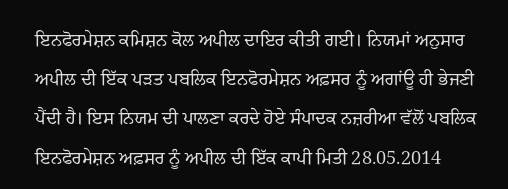ਇਨਫੋਰਮੇਸ਼ਨ ਕਮਿਸ਼ਨ ਕੋਲ ਅਪੀਲ ਦਾਇਰ ਕੀਤੀ ਗਈ। ਨਿਯਮਾਂ ਅਨੁਸਾਰ ਅਪੀਲ ਦੀ ਇੱਕ ਪੜਤ ਪਬਲਿਕ ਇਨਫੋਰਮੇਸ਼ਨ ਅਫ਼ਸਰ ਨੂੰ ਅਗਾਂਊ ਹੀ ਭੇਜਣੀ ਪੈਂਦੀ ਹੈ। ਇਸ ਨਿਯਮ ਦੀ ਪਾਲਣਾ ਕਰਦੇ ਹੋਏ ਸੰਪਾਦਕ ਨਜ਼ਰੀਆ ਵੱਲੋਂ ਪਬਲਿਕ ਇਨਫੋਰਮੇਸ਼ਨ ਅਫ਼ਸਰ ਨੂੰ ਅਪੀਲ ਦੀ ਇੱਕ ਕਾਪੀ ਮਿਤੀ 28.05.2014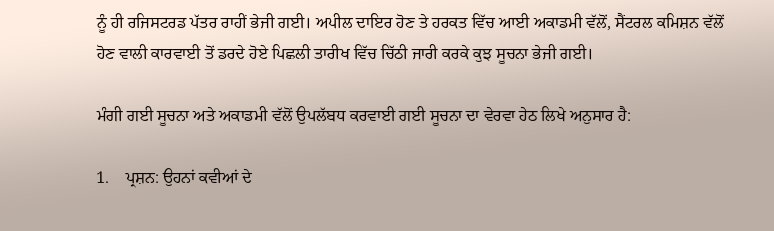ਨੂੰ ਹੀ ਰਜਿਸਟਰਡ ਪੱਤਰ ਰਾਹੀਂ ਭੇਜੀ ਗਈ। ਅਪੀਲ ਦਾਇਰ ਹੋਣ ਤੇ ਹਰਕਤ ਵਿੱਚ ਆਈ ਅਕਾਡਮੀ ਵੱਲੋਂ, ਸੈਂਟਰਲ ਕਮਿਸ਼ਨ ਵੱਲੋਂ ਹੋਣ ਵਾਲੀ ਕਾਰਵਾਈ ਤੋਂ ਡਰਦੇ ਹੋਏ ਪਿਛਲੀ ਤਾਰੀਖ ਵਿੱਚ ਚਿੱਠੀ ਜਾਰੀ ਕਰਕੇ ਕੁਝ ਸੂਚਨਾ ਭੇਜੀ ਗਈ।

ਮੰਗੀ ਗਈ ਸੂਚਨਾ ਅਤੇ ਅਕਾਡਮੀ ਵੱਲੋਂ ਉਪਲੱਬਧ ਕਰਵਾਈ ਗਈ ਸੂਚਨਾ ਦਾ ਵੇਰਵਾ ਹੇਠ ਲਿਖੇ ਅਨੁਸਾਰ ਹੈ:

1.    ਪ੍ਰਸ਼ਨ: ਉਹਨਾਂ ਕਵੀਆਂ ਦੇ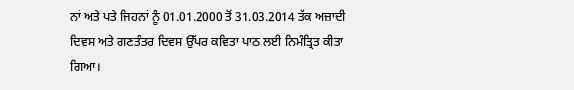ਨਾਂ ਅਤੇ ਪਤੇ ਜਿਹਨਾਂ ਨੂੰ 01.01.2000 ਤੋਂ 31.03.2014 ਤੱਕ ਅਜ਼ਾਦੀ ਦਿਵਸ ਅਤੇ ਗਣਤੰਤਰ ਦਿਵਸ ਉੱਪਰ ਕਵਿਤਾ ਪਾਠ ਲਈ ਨਿਮੰਤ੍ਰਿਤ ਕੀਤਾ ਗਿਆ।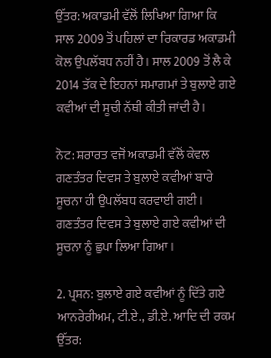ਉੱਤਰ: ਅਕਾਡਮੀ ਵੱਲੋਂ ਲਿਖਿਆ ਗਿਆ ਕਿ ਸਾਲ 2009 ਤੋਂ ਪਹਿਲਾਂ ਦਾ ਰਿਕਾਰਡ ਅਕਾਡਮੀ ਕੋਲ ਉਪਲੱਬਧ ਨਹੀਂ ਹੈ। ਸਾਲ 2009 ਤੋਂ ਲੈ ਕੇ 2014 ਤੱਕ ਦੇ ਇਹਨਾਂ ਸਮਾਗਮਾਂ ਤੇ ਬੁਲਾਏ ਗਏ ਕਵੀਆਂ ਦੀ ਸੂਚੀ ਨੱਥੀ ਕੀਤੀ ਜਾਂਦੀ ਹੈ।

ਨੋਟ: ਸ਼ਰਾਰਤ ਵਜੋਂ ਅਕਾਡਮੀ ਵੱਲੋਂ ਕੇਵਲ ਗਣਤੰਤਰ ਦਿਵਸ ਤੇ ਬੁਲਾਏ ਕਵੀਆਂ ਬਾਰੇ ਸੂਚਨਾ ਹੀ ਉਪਲੱਬਧ ਕਰਵਾਈ ਗਈ। ਗਣਤੰਤਰ ਦਿਵਸ ਤੇ ਬੁਲਾਏ ਗਏ ਕਵੀਆਂ ਦੀ ਸੂਚਨਾ ਨੂੰ ਛੁਪਾ ਲਿਆ ਗਿਆ।

2. ਪ੍ਰਸ਼ਨ: ਬੁਲਾਏ ਗਏ ਕਵੀਆਂ ਨੂੰ ਦਿੱਤੇ ਗਏ ਆਨਰੇਰੀਅਮ, ਟੀ.ਏ., ਡੀ.ਏ. ਆਦਿ ਦੀ ਰਕਮ
ਉੱਤਰ: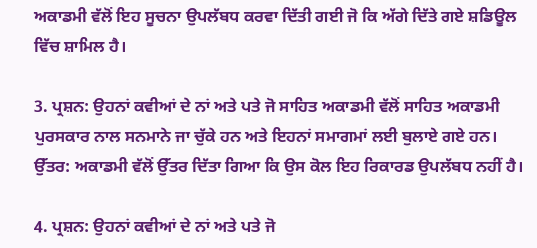ਅਕਾਡਮੀ ਵੱਲੋਂ ਇਹ ਸੂਚਨਾ ਉਪਲੱਬਧ ਕਰਵਾ ਦਿੱਤੀ ਗਈ ਜੋ ਕਿ ਅੱਗੇ ਦਿੱਤੇ ਗਏ ਸ਼ਡਿਊਲ ਵਿੱਚ ਸ਼ਾਮਿਲ ਹੈ।

3. ਪ੍ਰਸ਼ਨ: ਉਹਨਾਂ ਕਵੀਆਂ ਦੇ ਨਾਂ ਅਤੇ ਪਤੇ ਜੋ ਸਾਹਿਤ ਅਕਾਡਮੀ ਵੱਲੋਂ ਸਾਹਿਤ ਅਕਾਡਮੀ ਪੁਰਸਕਾਰ ਨਾਲ ਸਨਮਾਨੇ ਜਾ ਚੁੱਕੇ ਹਨ ਅਤੇ ਇਹਨਾਂ ਸਮਾਗਮਾਂ ਲਈ ਬੁਲਾਏ ਗਏ ਹਨ।
ਉੱਤਰ: ਅਕਾਡਮੀ ਵੱਲੋਂ ਉੱਤਰ ਦਿੱਤਾ ਗਿਆ ਕਿ ਉਸ ਕੋਲ ਇਹ ਰਿਕਾਰਡ ਉਪਲੱਬਧ ਨਹੀਂ ਹੈ।

4. ਪ੍ਰਸ਼ਨ: ਉਹਨਾਂ ਕਵੀਆਂ ਦੇ ਨਾਂ ਅਤੇ ਪਤੇ ਜੋ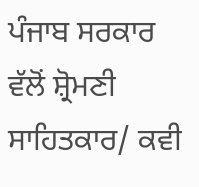ਪੰਜਾਬ ਸਰਕਾਰ ਵੱਲੋਂ ਸ਼੍ਰੋਮਣੀ ਸਾਹਿਤਕਾਰ/ ਕਵੀ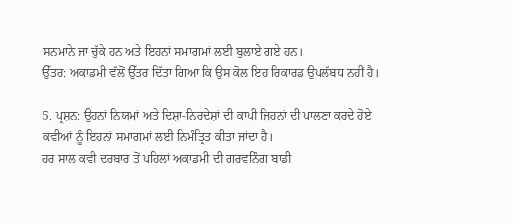ਸਨਮਾਨੇ ਜਾ ਚੁੱਕੇ ਹਨ ਅਤੇ ਇਹਨਾਂ ਸਮਾਗਮਾਂ ਲਈ ਬੁਲਾਏ ਗਏ ਹਨ।
ਉੱਤਰ: ਅਕਾਡਮੀ ਵੱਲੋਂ ਉੱਤਰ ਦਿੱਤਾ ਗਿਆ ਕਿ ਉਸ ਕੋਲ ਇਹ ਰਿਕਾਰਡ ਉਪਲੱਬਧ ਨਹੀਂ ਹੈ।

5. ਪ੍ਰਸ਼ਨ: ਉਹਨਾਂ ਨਿਯਮਾਂ ਅਤੇ ਦਿਸ਼ਾ-ਨਿਰਦੇਸ਼ਾਂ ਦੀ ਕਾਪੀ ਜਿਹਨਾਂ ਦੀ ਪਾਲਣਾ ਕਰਦੇ ਹੋਏ ਕਵੀਆਂ ਨੂੰ ਇਹਨਾਂ ਸਮਾਗਮਾਂ ਲਈ ਨਿਮੰਤ੍ਰਿਤ ਕੀਤਾ ਜਾਂਦਾ ਹੈ।
ਹਰ ਸਾਲ ਕਵੀ ਦਰਬਾਰ ਤੋਂ ਪਹਿਲਾਂ ਅਕਾਡਮੀ ਦੀ ਗਰਵਨਿੰਗ ਬਾਡੀ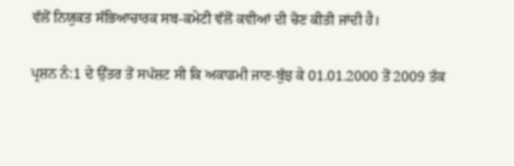ਵੱਲੋਂ ਨਿਯੁਕਤ ਸੱਭਿਆਚਾਰਕ ਸਬ-ਕਮੇਟੀ ਵੱਲੋਂ ਕਵੀਆਂ ਦੀ ਚੋਣ ਕੀਤੀ ਜਾਂਦੀ ਹੈ।

ਪ੍ਰਸ਼ਨ ਨੰ:1 ਦੇ ਉੱਤਰ ਤੋਂ ਸਪੱਸ਼ਟ ਸੀ ਕਿ ਅਕਾਡਮੀ ਜਾਣ-ਬੁੱਝ ਕੇ 01.01.2000 ਤੋਂ 2009 ਤੱਕ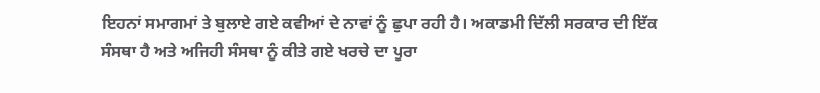ਇਹਨਾਂ ਸਮਾਗਮਾਂ ਤੇ ਬੁਲਾਏ ਗਏ ਕਵੀਆਂ ਦੇ ਨਾਵਾਂ ਨੂੰ ਛੁਪਾ ਰਹੀ ਹੈ। ਅਕਾਡਮੀ ਦਿੱਲੀ ਸਰਕਾਰ ਦੀ ਇੱਕ ਸੰਸਥਾ ਹੈ ਅਤੇ ਅਜਿਹੀ ਸੰਸਥਾ ਨੂੰ ਕੀਤੇ ਗਏ ਖਰਚੇ ਦਾ ਪੂਰਾ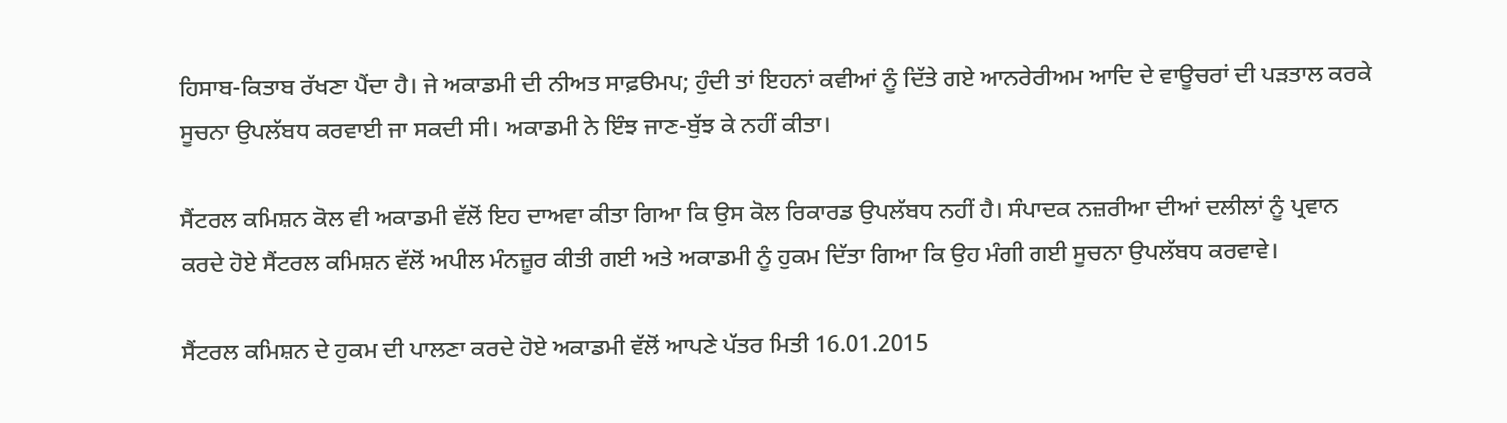ਹਿਸਾਬ-ਕਿਤਾਬ ਰੱਖਣਾ ਪੈਂਦਾ ਹੈ। ਜੇ ਅਕਾਡਮੀ ਦੀ ਨੀਅਤ ਸਾਫ਼ੳਮਪ; ਹੁੰਦੀ ਤਾਂ ਇਹਨਾਂ ਕਵੀਆਂ ਨੂੰ ਦਿੱਤੇ ਗਏ ਆਨਰੇਰੀਅਮ ਆਦਿ ਦੇ ਵਾਊਚਰਾਂ ਦੀ ਪੜਤਾਲ ਕਰਕੇ ਸੂਚਨਾ ਉਪਲੱਬਧ ਕਰਵਾਈ ਜਾ ਸਕਦੀ ਸੀ। ਅਕਾਡਮੀ ਨੇ ਇੰਝ ਜਾਣ-ਬੁੱਝ ਕੇ ਨਹੀਂ ਕੀਤਾ।

ਸੈਂਟਰਲ ਕਮਿਸ਼ਨ ਕੋਲ ਵੀ ਅਕਾਡਮੀ ਵੱਲੋਂ ਇਹ ਦਾਅਵਾ ਕੀਤਾ ਗਿਆ ਕਿ ਉਸ ਕੋਲ ਰਿਕਾਰਡ ਉਪਲੱਬਧ ਨਹੀਂ ਹੈ। ਸੰਪਾਦਕ ਨਜ਼ਰੀਆ ਦੀਆਂ ਦਲੀਲਾਂ ਨੂੰ ਪ੍ਰਵਾਨ ਕਰਦੇ ਹੋਏ ਸੈਂਟਰਲ ਕਮਿਸ਼ਨ ਵੱਲੋਂ ਅਪੀਲ ਮੰਨਜ਼ੂਰ ਕੀਤੀ ਗਈ ਅਤੇ ਅਕਾਡਮੀ ਨੂੰ ਹੁਕਮ ਦਿੱਤਾ ਗਿਆ ਕਿ ਉਹ ਮੰਗੀ ਗਈ ਸੂਚਨਾ ਉਪਲੱਬਧ ਕਰਵਾਵੇ।

ਸੈਂਟਰਲ ਕਮਿਸ਼ਨ ਦੇ ਹੁਕਮ ਦੀ ਪਾਲਣਾ ਕਰਦੇ ਹੋਏ ਅਕਾਡਮੀ ਵੱਲੋਂ ਆਪਣੇ ਪੱਤਰ ਮਿਤੀ 16.01.2015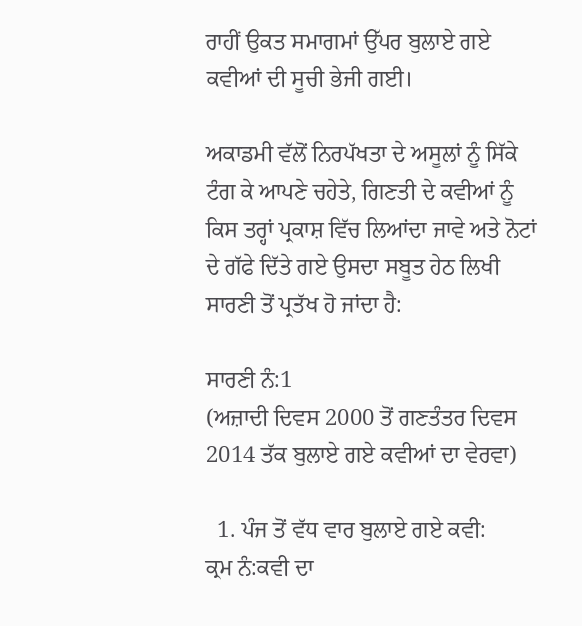ਰਾਹੀਂ ਉਕਤ ਸਮਾਗਮਾਂ ਉੱਪਰ ਬੁਲਾਏ ਗਏ ਕਵੀਆਂ ਦੀ ਸੂਚੀ ਭੇਜੀ ਗਈ।

ਅਕਾਡਮੀ ਵੱਲੋਂ ਨਿਰਪੱਖਤਾ ਦੇ ਅਸੂਲਾਂ ਨੂੰ ਸਿੱਕੇ ਟੰਗ ਕੇ ਆਪਣੇ ਚਹੇਤੇ, ਗਿਣਤੀ ਦੇ ਕਵੀਆਂ ਨੂੰ ਕਿਸ ਤਰ੍ਹਾਂ ਪ੍ਰਕਾਸ਼ ਵਿੱਚ ਲਿਆਂਦਾ ਜਾਵੇ ਅਤੇ ਨੋਟਾਂ ਦੇ ਗੱਫੇ ਦਿੱਤੇ ਗਏ ਉਸਦਾ ਸਬੂਤ ਹੇਠ ਲਿਖੀ ਸਾਰਣੀ ਤੋਂ ਪ੍ਰਤੱਖ ਹੋ ਜਾਂਦਾ ਹੈ:

ਸਾਰਣੀ ਨੰ:1
(ਅਜ਼ਾਦੀ ਦਿਵਸ 2000 ਤੋਂ ਗਣਤੰਤਰ ਦਿਵਸ 2014 ਤੱਕ ਬੁਲਾਏ ਗਏ ਕਵੀਆਂ ਦਾ ਵੇਰਵਾ)

  1. ਪੰਜ ਤੋਂ ਵੱਧ ਵਾਰ ਬੁਲਾਏ ਗਏ ਕਵੀ:
ਕ੍ਰਮ ਨੰ:ਕਵੀ ਦਾ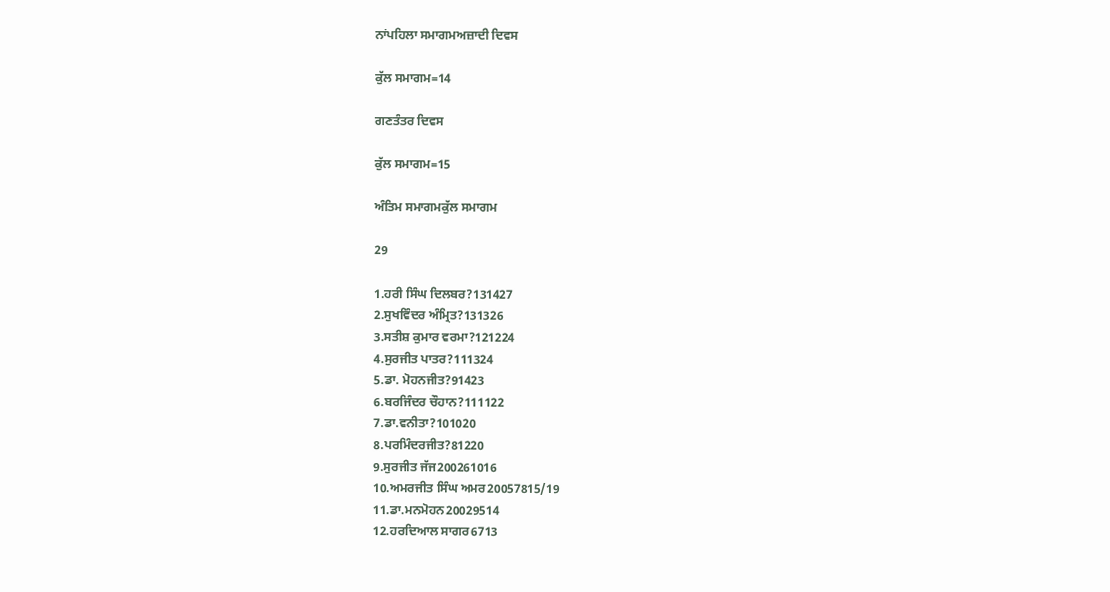ਨਾਂਪਹਿਲਾ ਸਮਾਗਮਅਜ਼ਾਦੀ ਦਿਵਸ

ਕੁੱਲ ਸਮਾਗਮ=14

ਗਣਤੰਤਰ ਦਿਵਸ

ਕੁੱਲ ਸਮਾਗਮ=15

ਅੰਤਿਮ ਸਮਾਗਮਕੁੱਲ ਸਮਾਗਮ

29

1.ਹਰੀ ਸਿੰਘ ਦਿਲਬਰ?131427
2.ਸੁਖਵਿੰਦਰ ਅੰਮ੍ਰਿਤ?131326
3.ਸਤੀਸ਼ ਕੁਮਾਰ ਵਰਮਾ?121224
4.ਸੁਰਜੀਤ ਪਾਤਰ?111324
5.ਡਾ. ਮੋਹਨਜੀਤ?91423
6.ਬਰਜਿੰਦਰ ਚੌਹਾਨ?111122
7.ਡਾ.ਵਨੀਤਾ?101020
8.ਪਰਮਿੰਦਰਜੀਤ?81220
9.ਸੁਰਜੀਤ ਜੱਜ200261016
10.ਅਮਰਜੀਤ ਸਿੰਘ ਅਮਰ20057815/19
11.ਡਾ.ਮਨਮੋਹਨ20029514
12.ਹਰਦਿਆਲ ਸਾਗਰ6713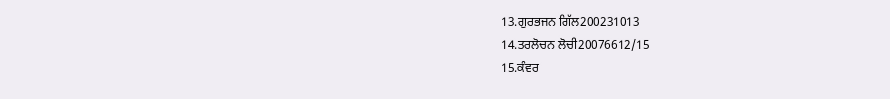13.ਗੁਰਭਜਨ ਗਿੱਲ200231013
14.ਤਰਲੋਚਨ ਲੋਚੀ20076612/15
15.ਕੰਵਰ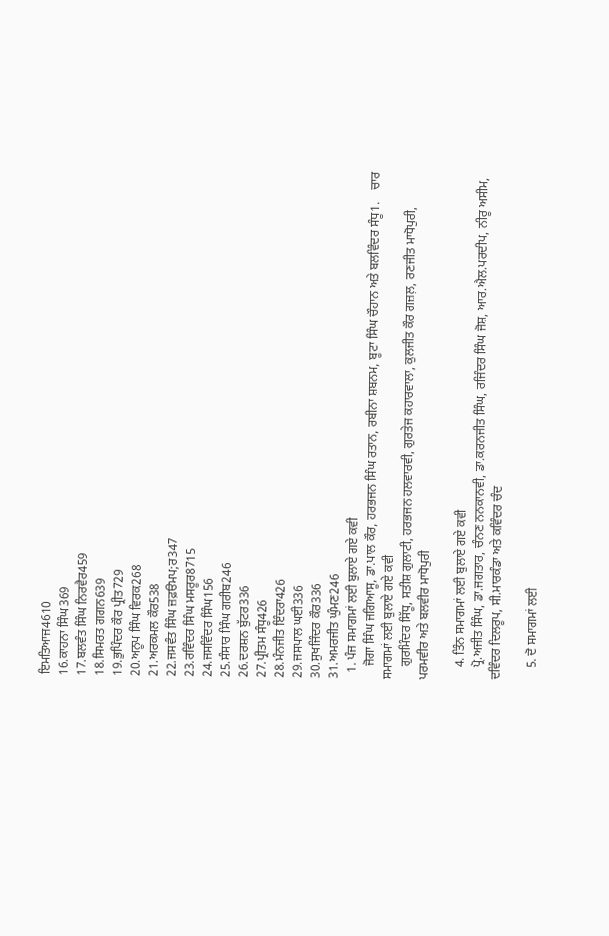ਇਮਤਿਆਜ4610
16.ਕਾਹਨਾ ਸਿੰਘ369
17.ਬਲਵੰਤ ਸਿੰਘ ਨਿਰਵੈਰ459
18.ਸਿਮਰਤ ਗਗਨ639
19.ਭੁਪਿੰਦਰ ਕੌਰ ਪ੍ਰੀਤ729
20.ਅਨੂਪ ਸਿੰਘ ਵਿਰਕ268
21.ਅਰਕਮਲ ਕੌਰ538
22.ਜਸਵੰਤ ਸਿੰਘ ਜ਼ਫ਼ੳਮਪ;ਰ347
23.ਰਵਿੰਦਰ ਸਿੰਘ ਮਸਰੂਰ8715
24.ਜਸਵਿੰਦਰ ਸਿੰਘ156
25.ਸੰਸਾਰ ਸਿੰਘ ਗਰੀਬ246
26.ਦਰਸ਼ਨ ਬੁੱਟਰ336
27.ਪ੍ਰੀਤਮ ਸੰਧੂ426
28.ਮੰਨਜੀਤ ਇੰਦਰਾ426
29.ਜਸਪਾਲ ਘਈ336
30.ਸੁਖਜਿੰਦਰ ਕੌਰ336
31.ਅਮਰਜੀਤ ਘੁੰਮਣ246
  1. ਪੰਜ ਸਮਾਗਮਾਂ ਲਈ ਬੁਲਾਏ ਗਏ ਕਵੀ
    ਜੋਗਾ ਸਿੰਘ ਜਗਿਆਸੂ, ਡਾ.ਪਾਲ ਕੌਰ, ਹਰਭਜਨ ਸਿੰਘ ਰਤਾਨ, ਰਬੀਨਾ ਸ਼ਬਨਮ, ਬੂਟਾ ਸਿੰਘ ਚੌਹਾਨ ਅਤੇ ਬਲਵਿੰਦਰ ਸੰਧੂ1.    ਚਾਰ ਸਮਾਗਮਾਂ ਲਈ ਬੁਲਾਏ ਗਏ ਕਵੀ
    ਗੁਰਮਿੰਦਰ ਸਿੱਧੂ, ਸਤੀਸ਼ ਗੁਲਾਟੀ, ਹਰਭਜਨ ਹਲਵਾਰਵੀ, ਗੁਰਤੇਜ ਕਹਾਰਵਾਲਾ, ਕੁਲਜੀਤ ਕੌਰ ਗਜ਼ਲ਼, ਰਣਜੀਤ ਮਾਧੋਪੁਰੀ, ਪਰਮਵੀਰ ਅਤੇ ਬਲਵੀਰ ਮਾਧੋਪੁਰੀ

    4. ਤਿੰਨ ਸਮਾਗਮਾਂ ਲਈ ਬੁਲਾਏ ਗਏ ਕਵੀ
    ਪ੍ਰੋ.ਅਜੀਤ ਸਿੰਘ, ਡਾ.ਜਗਤਾਰ, ਚੰਨਣ ਨਨਕਾਨਵੀ, ਡਾ.ਕਰਨਜੀਤ ਸਿੰਘ, ਰਜਿੰਦਰ ਸਿੰਘ ਜੋਸ਼, ਆਰ.ਐਲ.ਪਰਦੀਪ, ਨੀਰੂ ਅਸੀਮ, ਦਵਿੰਦਰ ਦਿਲਰੂਪ, ਸੀ.ਮਾਰਕੰਡਾ ਅਤੇ ਕਵਿੰਦਰ ਚੰਦ

    5. ਦੋ ਸਮਾਗਮਾਂ ਲਈ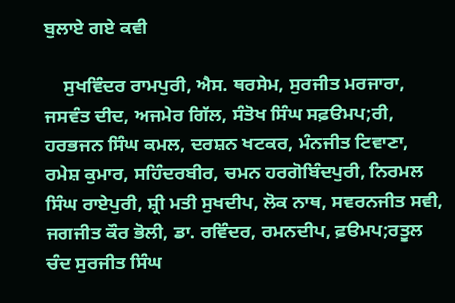ਬੁਲਾਏ ਗਏ ਕਵੀ

    ਸੁਖਵਿੰਦਰ ਰਾਮਪੁਰੀ, ਐਸ. ਥਰਸੇਮ, ਸੁਰਜੀਤ ਮਰਜਾਰਾ, ਜਸਵੰਤ ਦੀਦ, ਅਜਮੇਰ ਗਿੱਲ, ਸੰਤੋਖ ਸਿੰਘ ਸਫ਼ੳਮਪ;ਰੀ, ਹਰਭਜਨ ਸਿੰਘ ਕਮਲ, ਦਰਸ਼ਨ ਖਟਕਰ, ਮੰਨਜੀਤ ਟਿਵਾਣਾ, ਰਮੇਸ਼ ਕੁਮਾਰ, ਸਹਿੰਦਰਬੀਰ, ਚਮਨ ਹਰਗੋਬਿੰਦਪੁਰੀ, ਨਿਰਮਲ ਸਿੰਘ ਰਾਏਪੁਰੀ, ਸ਼੍ਰੀ ਮਤੀ ਸੁਖਦੀਪ, ਲੋਕ ਨਾਥ, ਸਵਰਨਜੀਤ ਸਵੀ, ਜਗਜੀਤ ਕੌਰ ਭੋਲੀ, ਡਾ. ਰਵਿੰਦਰ, ਰਮਨਦੀਪ, ਫ਼ੳਮਪ;ਰਤੂਲ ਚੰਦ ਸੁਰਜੀਤ ਸਿੰਘ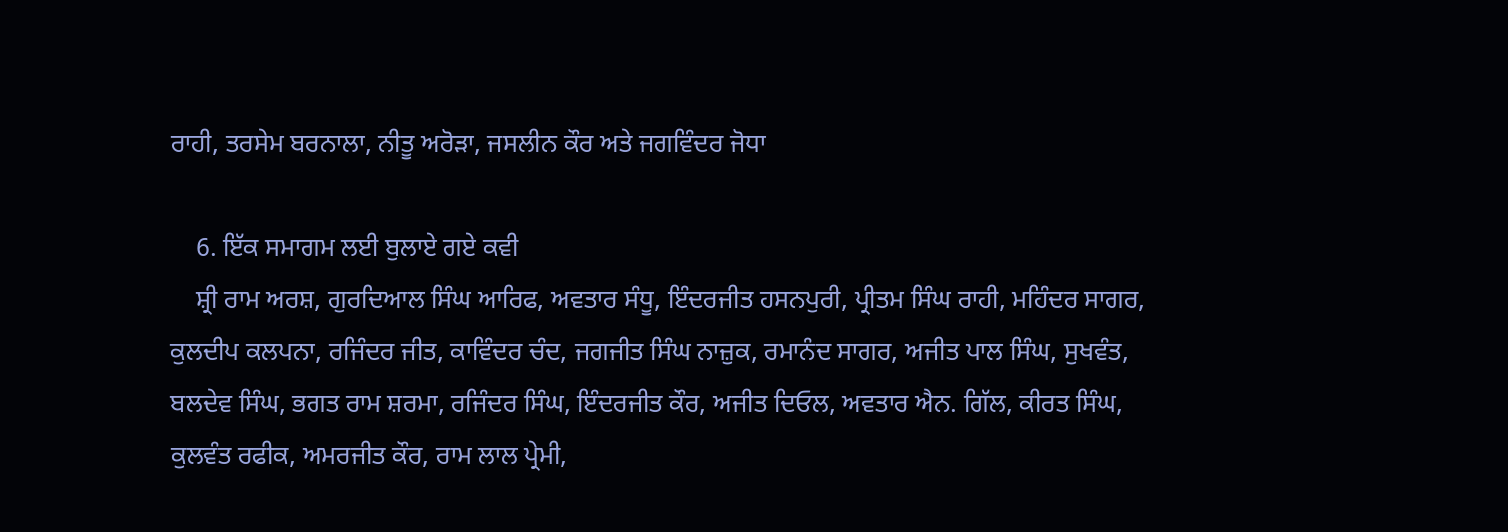ਰਾਹੀ, ਤਰਸੇਮ ਬਰਨਾਲਾ, ਨੀਤੂ ਅਰੋੜਾ, ਜਸਲੀਨ ਕੌਰ ਅਤੇ ਜਗਵਿੰਦਰ ਜੋਧਾ

    6. ਇੱਕ ਸਮਾਗਮ ਲਈ ਬੁਲਾਏ ਗਏ ਕਵੀ
    ਸ਼੍ਰੀ ਰਾਮ ਅਰਸ਼, ਗੁਰਦਿਆਲ ਸਿੰਘ ਆਰਿਫ, ਅਵਤਾਰ ਸੰਧੂ, ਇੰਦਰਜੀਤ ਹਸਨਪੁਰੀ, ਪ੍ਰੀਤਮ ਸਿੰਘ ਰਾਹੀ, ਮਹਿੰਦਰ ਸਾਗਰ, ਕੁਲਦੀਪ ਕਲਪਨਾ, ਰਜਿੰਦਰ ਜੀਤ, ਕਾਵਿੰਦਰ ਚੰਦ, ਜਗਜੀਤ ਸਿੰਘ ਨਾਜ਼ੁਕ, ਰਮਾਨੰਦ ਸਾਗਰ, ਅਜੀਤ ਪਾਲ ਸਿੰਘ, ਸੁਖਵੰਤ, ਬਲਦੇਵ ਸਿੰਘ, ਭਗਤ ਰਾਮ ਸ਼ਰਮਾ, ਰਜਿੰਦਰ ਸਿੰਘ, ਇੰਦਰਜੀਤ ਕੌਰ, ਅਜੀਤ ਦਿਓਲ, ਅਵਤਾਰ ਐਨ. ਗਿੱਲ, ਕੀਰਤ ਸਿੰਘ, ਕੁਲਵੰਤ ਰਫੀਕ, ਅਮਰਜੀਤ ਕੌਰ, ਰਾਮ ਲਾਲ ਪ੍ਰੇਮੀ,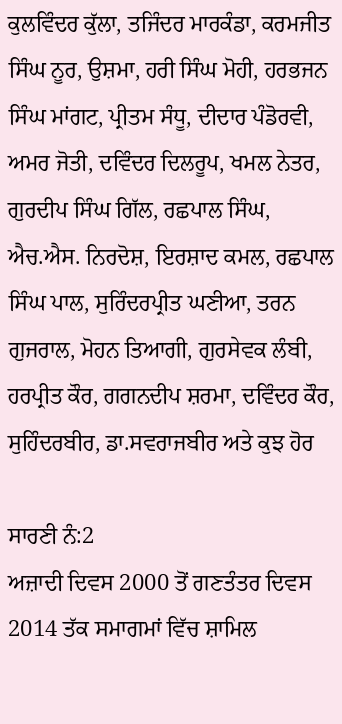ਕੁਲਵਿੰਦਰ ਕੁੱਲਾ, ਤਜਿੰਦਰ ਮਾਰਕੰਡਾ, ਕਰਮਜੀਤ ਸਿੰਘ ਨੂਰ, ਉਸ਼ਮਾ, ਹਰੀ ਸਿੰਘ ਮੋਹੀ, ਹਰਭਜਨ ਸਿੰਘ ਮਾਂਗਟ, ਪ੍ਰੀਤਮ ਸੰਧੂ, ਦੀਦਾਰ ਪੰਡੋਰਵੀ, ਅਮਰ ਜੋਤੀ, ਦਵਿੰਦਰ ਦਿਲਰੂਪ, ਖਮਲ ਨੇਤਰ, ਗੁਰਦੀਪ ਸਿੰਘ ਗਿੱਲ, ਰਛਪਾਲ ਸਿੰਘ, ਐਚ.ਐਸ. ਨਿਰਦੋਸ਼, ਇਰਸ਼ਾਦ ਕਮਲ, ਰਛਪਾਲ ਸਿੰਘ ਪਾਲ, ਸੁਰਿੰਦਰਪ੍ਰੀਤ ਘਣੀਆ, ਤਰਨ ਗੁਜਰਾਲ, ਮੋਹਨ ਤਿਆਗੀ, ਗੁਰਸੇਵਕ ਲੰਬੀ, ਹਰਪ੍ਰੀਤ ਕੌਰ, ਗਗਨਦੀਪ ਸ਼ਰਮਾ, ਦਵਿੰਦਰ ਕੌਰ, ਸੁਹਿੰਦਰਬੀਰ, ਡਾ.ਸਵਰਾਜਬੀਰ ਅਤੇ ਕੁਝ ਹੋਰ

ਸਾਰਣੀ ਨੰ:2
ਅਜ਼ਾਦੀ ਦਿਵਸ 2000 ਤੋਂ ਗਣਤੰਤਰ ਦਿਵਸ 2014 ਤੱਕ ਸਮਾਗਮਾਂ ਵਿੱਚ ਸ਼ਾਮਿਲ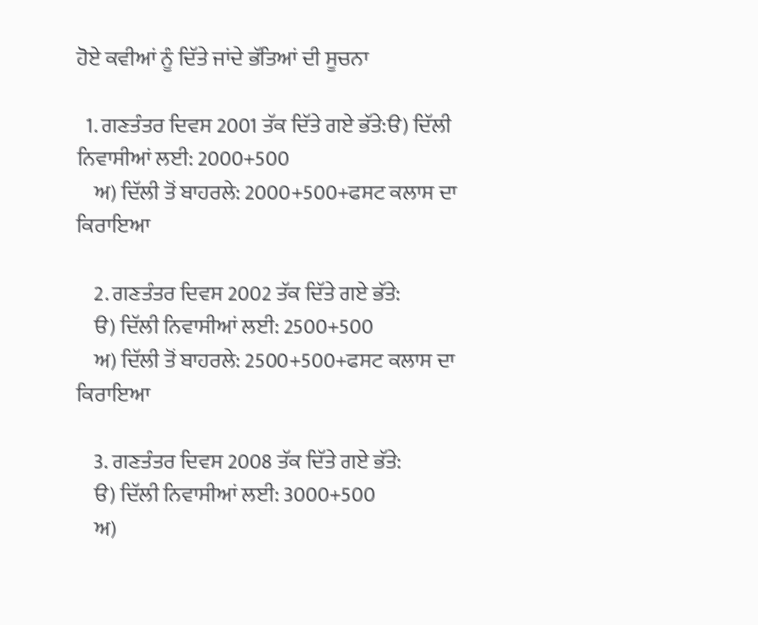ਹੋਏ ਕਵੀਆਂ ਨੂੰ ਦਿੱਤੇ ਜਾਂਦੇ ਭੱਤਿਆਂ ਦੀ ਸੂਚਨਾ

  1. ਗਣਤੰਤਰ ਦਿਵਸ 2001 ਤੱਕ ਦਿੱਤੇ ਗਏ ਭੱਤੇ:ੳ) ਦਿੱਲੀ ਨਿਵਾਸੀਆਂ ਲਈ: 2000+500
    ਅ) ਦਿੱਲੀ ਤੋਂ ਬਾਹਰਲੇ: 2000+500+ਫਸਟ ਕਲਾਸ ਦਾ ਕਿਰਾਇਆ

    2. ਗਣਤੰਤਰ ਦਿਵਸ 2002 ਤੱਕ ਦਿੱਤੇ ਗਏ ਭੱਤੇ:
    ੳ) ਦਿੱਲੀ ਨਿਵਾਸੀਆਂ ਲਈ: 2500+500
    ਅ) ਦਿੱਲੀ ਤੋਂ ਬਾਹਰਲੇ: 2500+500+ਫਸਟ ਕਲਾਸ ਦਾ ਕਿਰਾਇਆ

    3. ਗਣਤੰਤਰ ਦਿਵਸ 2008 ਤੱਕ ਦਿੱਤੇ ਗਏ ਭੱਤੇ:
    ੳ) ਦਿੱਲੀ ਨਿਵਾਸੀਆਂ ਲਈ: 3000+500
    ਅ)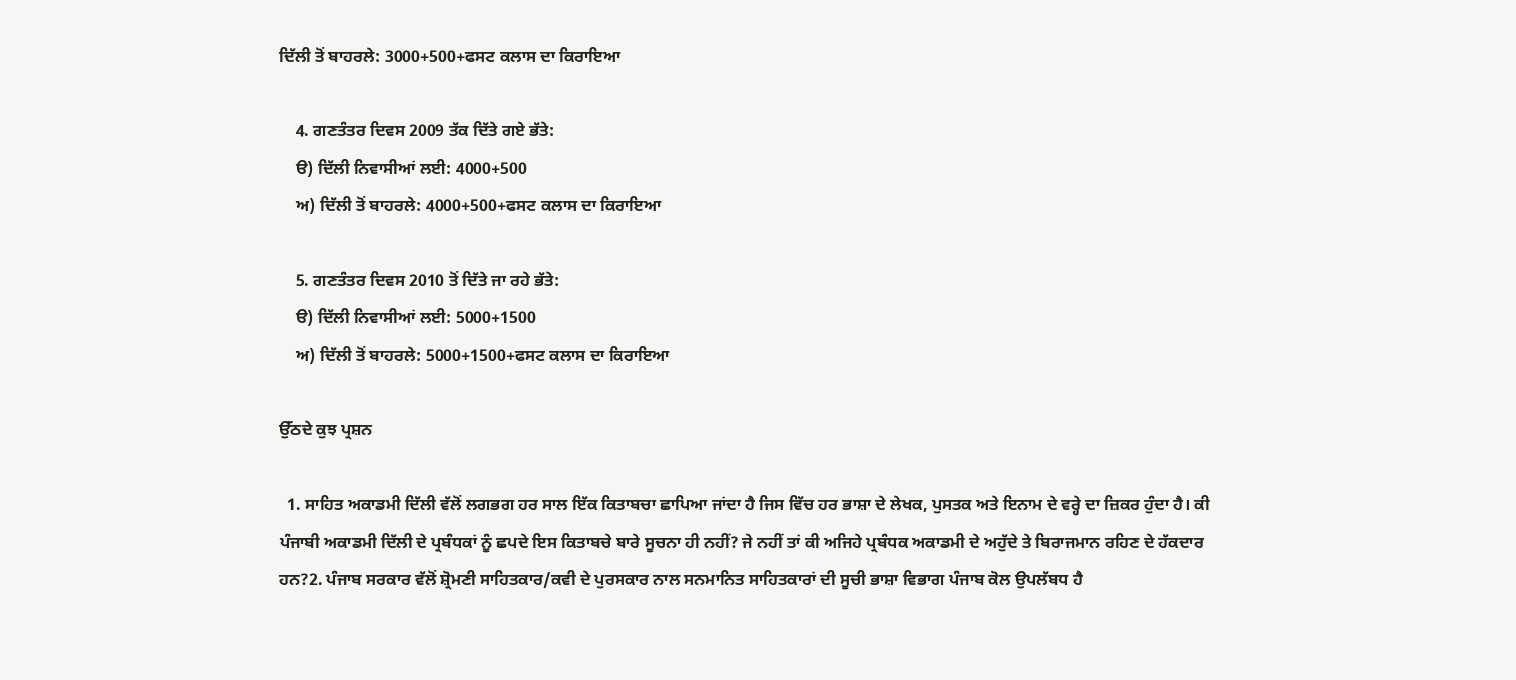ਦਿੱਲੀ ਤੋਂ ਬਾਹਰਲੇ: 3000+500+ਫਸਟ ਕਲਾਸ ਦਾ ਕਿਰਾਇਆ

    4. ਗਣਤੰਤਰ ਦਿਵਸ 2009 ਤੱਕ ਦਿੱਤੇ ਗਏ ਭੱਤੇ:
    ੳ) ਦਿੱਲੀ ਨਿਵਾਸੀਆਂ ਲਈ: 4000+500
    ਅ) ਦਿੱਲੀ ਤੋਂ ਬਾਹਰਲੇ: 4000+500+ਫਸਟ ਕਲਾਸ ਦਾ ਕਿਰਾਇਆ

    5. ਗਣਤੰਤਰ ਦਿਵਸ 2010 ਤੋਂ ਦਿੱਤੇ ਜਾ ਰਹੇ ਭੱਤੇ:
    ੳ) ਦਿੱਲੀ ਨਿਵਾਸੀਆਂ ਲਈ: 5000+1500
    ਅ) ਦਿੱਲੀ ਤੋਂ ਬਾਹਰਲੇ: 5000+1500+ਫਸਟ ਕਲਾਸ ਦਾ ਕਿਰਾਇਆ

ਉੱਠਦੇ ਕੁਝ ਪ੍ਰਸ਼ਨ

  1. ਸਾਹਿਤ ਅਕਾਡਮੀ ਦਿੱਲੀ ਵੱਲੋਂ ਲਗਭਗ ਹਰ ਸਾਲ ਇੱਕ ਕਿਤਾਬਚਾ ਛਾਪਿਆ ਜਾਂਦਾ ਹੈ ਜਿਸ ਵਿੱਚ ਹਰ ਭਾਸ਼ਾ ਦੇ ਲੇਖਕ, ਪੁਸਤਕ ਅਤੇ ਇਨਾਮ ਦੇ ਵਰ੍ਹੇ ਦਾ ਜ਼ਿਕਰ ਹੁੰਦਾ ਹੈ। ਕੀ ਪੰਜਾਬੀ ਅਕਾਡਮੀ ਦਿੱਲੀ ਦੇ ਪ੍ਰਬੰਧਕਾਂ ਨੂੰ ਛਪਦੇ ਇਸ ਕਿਤਾਬਚੇ ਬਾਰੇ ਸੂਚਨਾ ਹੀ ਨਹੀਂ? ਜੇ ਨਹੀਂ ਤਾਂ ਕੀ ਅਜਿਹੇ ਪ੍ਰਬੰਧਕ ਅਕਾਡਮੀ ਦੇ ਅਹੁੱਦੇ ਤੇ ਬਿਰਾਜਮਾਨ ਰਹਿਣ ਦੇ ਹੱਕਦਾਰ ਹਨ?2. ਪੰਜਾਬ ਸਰਕਾਰ ਵੱਲੋਂ ਸ਼੍ਰੋਮਣੀ ਸਾਹਿਤਕਾਰ/ਕਵੀ ਦੇ ਪੁਰਸਕਾਰ ਨਾਲ ਸਨਮਾਨਿਤ ਸਾਹਿਤਕਾਰਾਂ ਦੀ ਸੂਚੀ ਭਾਸ਼ਾ ਵਿਭਾਗ ਪੰਜਾਬ ਕੋਲ ਉਪਲੱਬਧ ਹੈ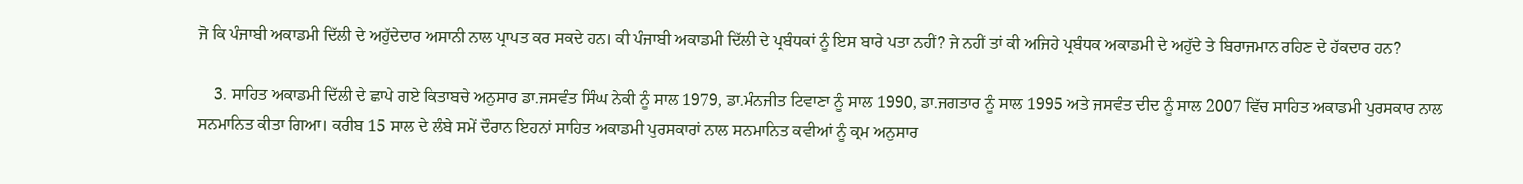ਜੋ ਕਿ ਪੰਜਾਬੀ ਅਕਾਡਮੀ ਦਿੱਲੀ ਦੇ ਅਹੁੱਦੇਦਾਰ ਅਸਾਨੀ ਨਾਲ ਪ੍ਰਾਪਤ ਕਰ ਸਕਦੇ ਹਨ। ਕੀ ਪੰਜਾਬੀ ਅਕਾਡਮੀ ਦਿੱਲੀ ਦੇ ਪ੍ਰਬੰਧਕਾਂ ਨੂੰ ਇਸ ਬਾਰੇ ਪਤਾ ਨਹੀਂ? ਜੇ ਨਹੀਂ ਤਾਂ ਕੀ ਅਜਿਹੇ ਪ੍ਰਬੰਧਕ ਅਕਾਡਮੀ ਦੇ ਅਹੁੱਦੇ ਤੇ ਬਿਰਾਜਮਾਨ ਰਹਿਣ ਦੇ ਹੱਕਦਾਰ ਹਨ?

    3. ਸਾਹਿਤ ਅਕਾਡਮੀ ਦਿੱਲੀ ਦੇ ਛਾਪੇ ਗਏ ਕਿਤਾਬਚੇ ਅਨੁਸਾਰ ਡਾ.ਜਸਵੰਤ ਸਿੰਘ ਨੇਕੀ ਨੂੰ ਸਾਲ 1979, ਡਾ.ਮੰਨਜੀਤ ਟਿਵਾਣਾ ਨੂੰ ਸਾਲ 1990, ਡਾ.ਜਗਤਾਰ ਨੂੰ ਸਾਲ 1995 ਅਤੇ ਜਸਵੰਤ ਦੀਦ ਨੂੰ ਸਾਲ 2007 ਵਿੱਚ ਸਾਹਿਤ ਅਕਾਡਮੀ ਪੁਰਸਕਾਰ ਨਾਲ ਸਨਮਾਨਿਤ ਕੀਤਾ ਗਿਆ। ਕਰੀਬ 15 ਸਾਲ ਦੇ ਲੰਬੇ ਸਮੇਂ ਦੌਰਾਨ ਇਹਨਾਂ ਸਾਹਿਤ ਅਕਾਡਮੀ ਪੁਰਸਕਾਰਾਂ ਨਾਲ ਸਨਮਾਨਿਤ ਕਵੀਆਂ ਨੂੰ ਕ੍ਰਮ ਅਨੁਸਾਰ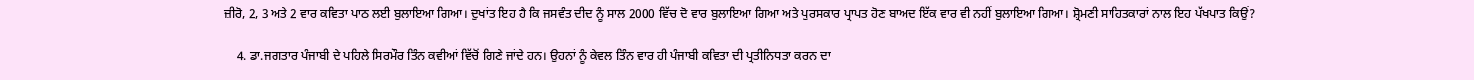ਜ਼ੀਰੋ, 2, 3 ਅਤੇ 2 ਵਾਰ ਕਵਿਤਾ ਪਾਠ ਲਈ ਬੁਲਾਇਆ ਗਿਆ। ਦੁਖਾਂਤ ਇਹ ਹੈ ਕਿ ਜਸਵੰਤ ਦੀਦ ਨੂੰ ਸਾਲ 2000 ਵਿੱਚ ਦੋ ਵਾਰ ਬੁਲਾਇਆ ਗਿਆ ਅਤੇ ਪੁਰਸਕਾਰ ਪ੍ਰਾਪਤ ਹੋਣ ਬਾਅਦ ਇੱਕ ਵਾਰ ਵੀ ਨਹੀਂ ਬੁਲਾਇਆ ਗਿਆ। ਸ਼੍ਰੋਮਣੀ ਸਾਹਿਤਕਾਰਾਂ ਨਾਲ ਇਹ ਪੱਖਪਾਤ ਕਿਉਂ?

    4. ਡਾ.ਜਗਤਾਰ ਪੰਜਾਬੀ ਦੇ ਪਹਿਲੇ ਸਿਰਮੌਰ ਤਿੰਨ ਕਵੀਆਂ ਵਿੱਚੋਂ ਗਿਣੇ ਜਾਂਦੇ ਹਨ। ਉਹਨਾਂ ਨੂੰ ਕੇਵਲ ਤਿੰਨ ਵਾਰ ਹੀ ਪੰਜਾਬੀ ਕਵਿਤਾ ਦੀ ਪ੍ਰਤੀਨਿਧਤਾ ਕਰਨ ਦਾ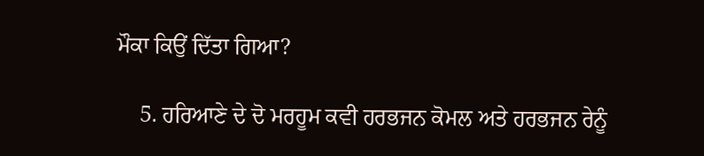ਮੌਕਾ ਕਿਉਂ ਦਿੱਤਾ ਗਿਆ?

    5. ਹਰਿਆਣੇ ਦੇ ਦੋ ਮਰਹੂਮ ਕਵੀ ਹਰਭਜਨ ਕੋਮਲ ਅਤੇ ਹਰਭਜਨ ਰੇਨੂੰ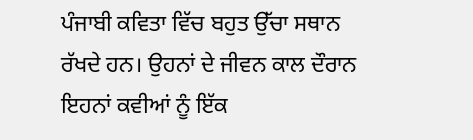ਪੰਜਾਬੀ ਕਵਿਤਾ ਵਿੱਚ ਬਹੁਤ ਉੱਚਾ ਸਥਾਨ ਰੱਖਦੇ ਹਨ। ਉਹਨਾਂ ਦੇ ਜੀਵਨ ਕਾਲ ਦੌਰਾਨ ਇਹਨਾਂ ਕਵੀਆਂ ਨੂੰ ਇੱਕ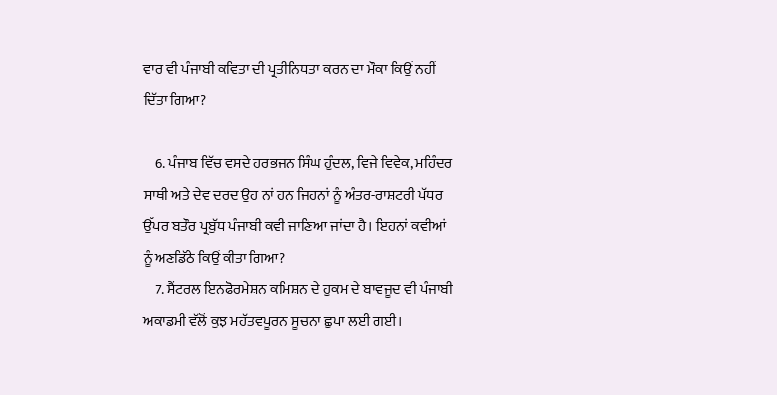ਵਾਰ ਵੀ ਪੰਜਾਬੀ ਕਵਿਤਾ ਦੀ ਪ੍ਰਤੀਨਿਧਤਾ ਕਰਨ ਦਾ ਮੌਕਾ ਕਿਉਂ ਨਹੀਂ ਦਿੱਤਾ ਗਿਆ?

    6. ਪੰਜਾਬ ਵਿੱਚ ਵਸਦੇ ਹਰਭਜਨ ਸਿੰਘ ਹੁੰਦਲ, ਵਿਜੇ ਵਿਵੇਕ, ਮਹਿੰਦਰ ਸਾਥੀ ਅਤੇ ਦੇਵ ਦਰਦ ਉਹ ਨਾਂ ਹਨ ਜਿਹਨਾਂ ਨੂੰ ਅੰਤਰ-ਰਾਸ਼ਟਰੀ ਪੱਧਰ ਉੱਪਰ ਬਤੌਰ ਪ੍ਰਬੁੱਧ ਪੰਜਾਬੀ ਕਵੀ ਜਾਣਿਆ ਜਾਂਦਾ ਹੈ। ਇਹਨਾਂ ਕਵੀਆਂ ਨੂੰ ਅਣਡਿੱਠੇ ਕਿਉਂ ਕੀਤਾ ਗਿਆ?
    7. ਸੈਂਟਰਲ ਇਨਫੋਰਮੇਸ਼ਨ ਕਮਿਸ਼ਨ ਦੇ ਹੁਕਮ ਦੇ ਬਾਵਜੂਦ ਵੀ ਪੰਜਾਬੀ ਅਕਾਡਮੀ ਵੱਲੋਂ ਕੁਝ ਮਹੱਤਵਪੂਰਨ ਸੂਚਨਾ ਛੁਪਾ ਲਈ ਗਈ।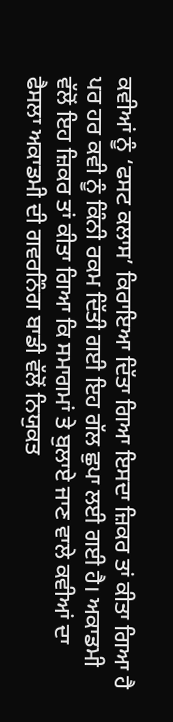ਕਵੀਆਂ ਨੂੰ ‘ਫਸਟ ਕਲਾਸ’ ਕਿਰਾਇਆ ਦਿੱਤਾ ਗਿਆ ਇਸਦਾ ਜ਼ਿਕਰ ਤਾਂ ਕੀਤਾ ਗਿਆ ਹੈ ਪਰ ਹਰ ਕਵੀ ਨੂੰ ਕਿੰਨੀ ਰਕਮ ਦਿੱਤੀ ਗਈ ਇਹ ਗੱਲ ਛੁਪਾ ਲਈ ਗਈ ਹੈ। ਅਕਾਡਮੀ ਵੱਲੋਂ ਇਹ ਜ਼ਿਕਰ ਤਾਂ ਕੀਤਾ ਗਿਆ ਕਿ ਸਮਾਗਮਾਂ ਤੇ ਬੁਲਾਏ ਜਾਣ ਵਾਲੇ ਕਵੀਆਂ ਦਾ ਫੈਸਲਾ ਅਕਾਡਮੀ ਦੀ ਗਵਰਨਿੰਗ ਬਾਡੀ ਵੱਲੋਂ ਨਿਯੁਕਤ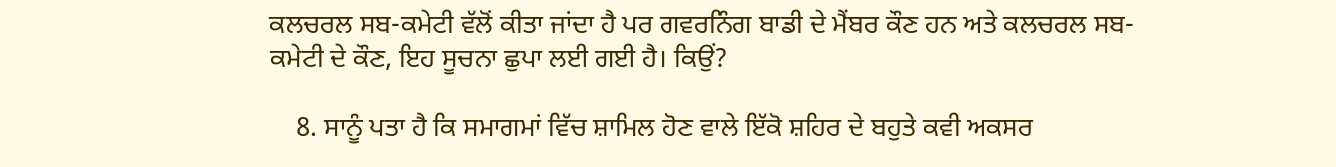ਕਲਚਰਲ ਸਬ-ਕਮੇਟੀ ਵੱਲੋਂ ਕੀਤਾ ਜਾਂਦਾ ਹੈ ਪਰ ਗਵਰਨਿੰਗ ਬਾਡੀ ਦੇ ਮੈਂਬਰ ਕੌਣ ਹਨ ਅਤੇ ਕਲਚਰਲ ਸਬ-ਕਮੇਟੀ ਦੇ ਕੌਣ, ਇਹ ਸੂਚਨਾ ਛੁਪਾ ਲਈ ਗਈ ਹੈ। ਕਿਉਂ?

    8. ਸਾਨੂੰ ਪਤਾ ਹੈ ਕਿ ਸਮਾਗਮਾਂ ਵਿੱਚ ਸ਼ਾਮਿਲ ਹੋਣ ਵਾਲੇ ਇੱਕੋ ਸ਼ਹਿਰ ਦੇ ਬਹੁਤੇ ਕਵੀ ਅਕਸਰ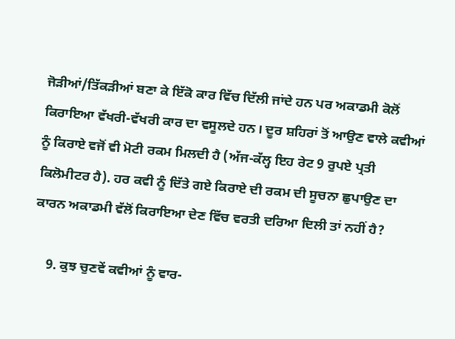ਜੋੜੀਆਂ/ਤਿੱਕੜੀਆਂ ਬਣਾ ਕੇ ਇੱਕੋ ਕਾਰ ਵਿੱਚ ਦਿੱਲੀ ਜਾਂਦੇ ਹਨ ਪਰ ਅਕਾਡਮੀ ਕੋਲੋਂ ਕਿਰਾਇਆ ਵੱਖਰੀ-ਵੱਖਰੀ ਕਾਰ ਦਾ ਵਸੂਲਦੇ ਹਨ। ਦੂਰ ਸ਼ਹਿਰਾਂ ਤੋਂ ਆਉਣ ਵਾਲੇ ਕਵੀਆਂ ਨੂੰ ਕਿਰਾਏ ਵਜੋਂ ਵੀ ਮੋਟੀ ਰਕਮ ਮਿਲਦੀ ਹੈ (ਅੱਜ-ਕੱਲ੍ਹ ਇਹ ਰੇਟ 9 ਰੁਪਏ ਪ੍ਰਤੀ ਕਿਲੋਮੀਟਰ ਹੈ). ਹਰ ਕਵੀ ਨੂੰ ਦਿੱਤੇ ਗਏ ਕਿਰਾਏ ਦੀ ਰਕਮ ਦੀ ਸੂਚਨਾ ਛੁਪਾਉਣ ਦਾ ਕਾਰਨ ਅਕਾਡਮੀ ਵੱਲੋਂ ਕਿਰਾਇਆ ਦੇਣ ਵਿੱਚ ਵਰਤੀ ਦਰਿਆ ਦਿਲੀ ਤਾਂ ਨਹੀਂ ਹੈ?

    9. ਕੁਝ ਚੁਣਵੇਂ ਕਵੀਆਂ ਨੂੰ ਵਾਰ-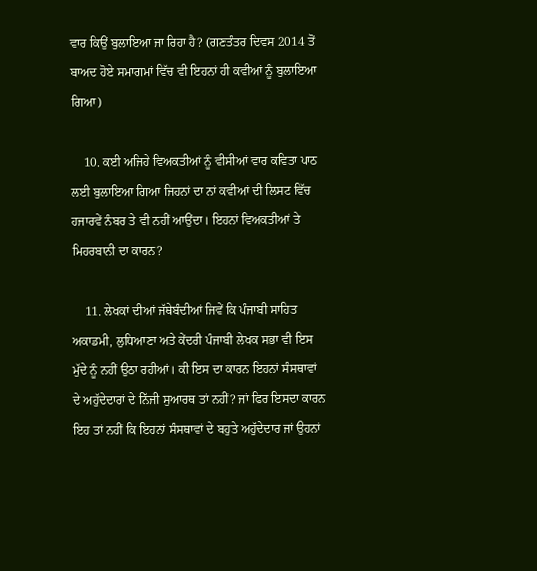ਵਾਰ ਕਿਉਂ ਬੁਲਾਇਆ ਜਾ ਰਿਹਾ ਹੈ? (ਗਣਤੰਤਰ ਦਿਵਸ 2014 ਤੋਂ ਬਾਅਦ ਹੋਏ ਸਮਾਗਮਾਂ ਵਿੱਚ ਵੀ ਇਹਨਾਂ ਹੀ ਕਵੀਆਂ ਨੂੰ ਬੁਲਾਇਆ ਗਿਆ)

    10. ਕਈ ਅਜਿਹੇ ਵਿਅਕਤੀਆਂ ਨੂੰ ਵੀਸੀਆਂ ਵਾਰ ਕਵਿਤਾ ਪਾਠ ਲਈ ਬੁਲਾਇਆ ਗਿਆ ਜਿਹਨਾਂ ਦਾ ਨਾਂ ਕਵੀਆਂ ਦੀ ਲਿਸਟ ਵਿੱਚ ਹਜਾਰਵੇਂ ਨੰਬਰ ਤੇ ਵੀ ਨਹੀਂ ਆਉਂਦਾ। ਇਹਨਾਂ ਵਿਅਕਤੀਆਂ ਤੇ ਮਿਹਰਬਾਨੀ ਦਾ ਕਾਰਨ?

    11. ਲੇਖਕਾਂ ਦੀਆਂ ਜੱਥੇਬੰਦੀਆਂ ਜਿਵੇਂ ਕਿ ਪੰਜਾਬੀ ਸਾਹਿਤ ਅਕਾਡਮੀ, ਲੁਧਿਆਣਾ ਅਤੇ ਕੇਂਦਰੀ ਪੰਜਾਬੀ ਲੇਖਕ ਸਭਾ ਵੀ ਇਸ ਮੁੱਦੇ ਨੂੰ ਨਹੀਂ ਉਠਾ ਰਹੀਆਂ। ਕੀ ਇਸ ਦਾ ਕਾਰਨ ਇਹਨਾਂ ਸੰਸਥਾਵਾਂ ਦੇ ਅਹੁੱਦੇਦਾਰਾਂ ਦੇ ਨਿੱਜੀ ਸੁਆਰਥ ਤਾਂ ਨਹੀਂ? ਜਾਂ ਫਿਰ ਇਸਦਾ ਕਾਰਨ ਇਹ ਤਾਂ ਨਹੀਂ ਕਿ ਇਹਨਾਂ ਸੰਸਥਾਵਾਂ ਦੇ ਬਹੁਤੇ ਅਹੁੱਦੇਦਾਰ ਜਾਂ ਉਹਨਾਂ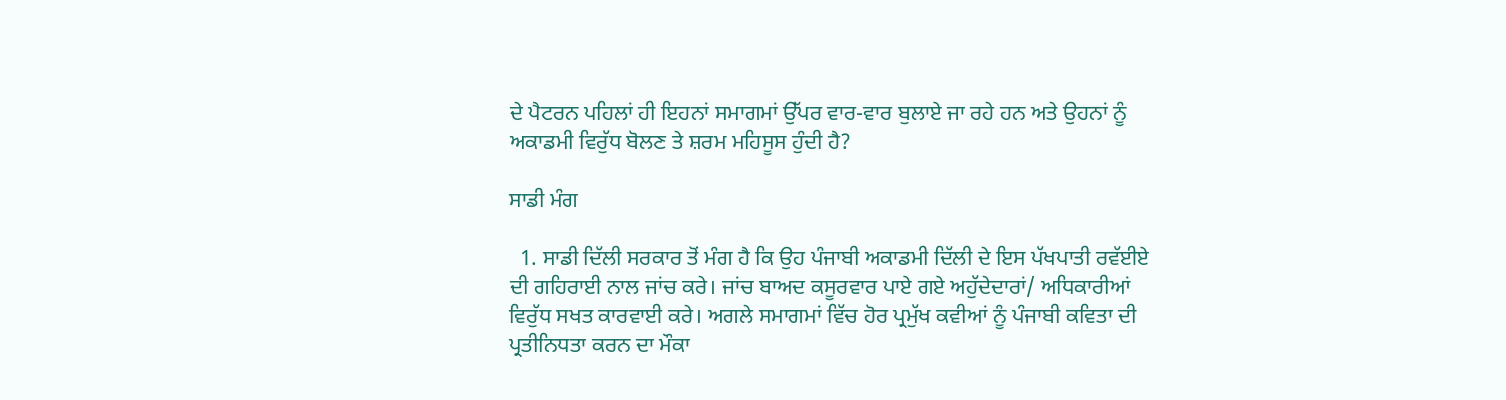ਦੇ ਪੈਟਰਨ ਪਹਿਲਾਂ ਹੀ ਇਹਨਾਂ ਸਮਾਗਮਾਂ ਉੱਪਰ ਵਾਰ-ਵਾਰ ਬੁਲਾਏ ਜਾ ਰਹੇ ਹਨ ਅਤੇ ਉਹਨਾਂ ਨੂੰ ਅਕਾਡਮੀ ਵਿਰੁੱਧ ਬੋਲਣ ਤੇ ਸ਼ਰਮ ਮਹਿਸੂਸ ਹੁੰਦੀ ਹੈ?

ਸਾਡੀ ਮੰਗ

  1. ਸਾਡੀ ਦਿੱਲੀ ਸਰਕਾਰ ਤੋਂ ਮੰਗ ਹੈ ਕਿ ਉਹ ਪੰਜਾਬੀ ਅਕਾਡਮੀ ਦਿੱਲੀ ਦੇ ਇਸ ਪੱਖਪਾਤੀ ਰਵੱਈਏ ਦੀ ਗਹਿਰਾਈ ਨਾਲ ਜਾਂਚ ਕਰੇ। ਜਾਂਚ ਬਾਅਦ ਕਸੂਰਵਾਰ ਪਾਏ ਗਏ ਅਹੁੱਦੇਦਾਰਾਂ/ ਅਧਿਕਾਰੀਆਂ ਵਿਰੁੱਧ ਸਖਤ ਕਾਰਵਾਈ ਕਰੇ। ਅਗਲੇ ਸਮਾਗਮਾਂ ਵਿੱਚ ਹੋਰ ਪ੍ਰਮੁੱਖ ਕਵੀਆਂ ਨੂੰ ਪੰਜਾਬੀ ਕਵਿਤਾ ਦੀ ਪ੍ਰਤੀਨਿਧਤਾ ਕਰਨ ਦਾ ਮੌਕਾ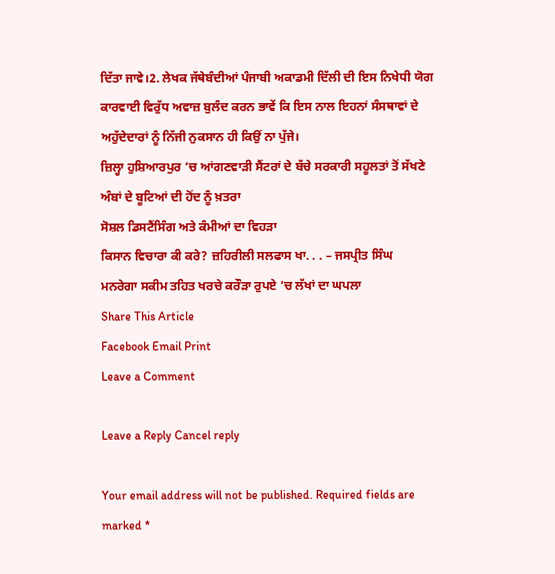ਦਿੱਤਾ ਜਾਵੇ।2. ਲੇਖਕ ਜੱਥੇਬੰਦੀਆਂ ਪੰਜਾਬੀ ਅਕਾਡਮੀ ਦਿੱਲੀ ਦੀ ਇਸ ਨਿਖੇਧੀ ਯੋਗ ਕਾਰਵਾਈ ਵਿਰੁੱਧ ਅਵਾਜ਼ ਬੁਲੰਦ ਕਰਨ ਭਾਵੇਂ ਕਿ ਇਸ ਨਾਲ ਇਹਨਾਂ ਸੰਸਥਾਵਾਂ ਦੇ ਅਹੁੱਦੇਦਾਰਾਂ ਨੂੰ ਨਿੱਜੀ ਨੁਕਸਾਨ ਹੀ ਕਿਉਂ ਨਾ ਪੁੱਜੇ।
ਜ਼ਿਲ੍ਹਾ ਹੁਸ਼ਿਆਰਪੁਰ ’ਚ ਆਂਗਣਵਾੜੀ ਸੈਂਟਰਾਂ ਦੇ ਬੱਚੇ ਸਰਕਾਰੀ ਸਹੂਲਤਾਂ ਤੋਂ ਸੱਖਣੇ
ਅੰਬਾਂ ਦੇ ਬੂਟਿਆਂ ਦੀ ਹੋਂਦ ਨੂੰ ਖ਼ਤਰਾ
ਸੋਸ਼ਲ ਡਿਸਟੈਂਸਿੰਗ ਅਤੇ ਕੰਮੀਆਂ ਦਾ ਵਿਹੜਾ
ਕਿਸਾਨ ਵਿਚਾਰਾ ਕੀ ਕਰੇ? ਜ਼ਹਿਰੀਲੀ ਸਲਫਾਸ ਖਾ. . . – ਜਸਪ੍ਰੀਤ ਸਿੰਘ
ਮਨਰੇਗਾ ਸਕੀਮ ਤਹਿਤ ਖਰਚੇ ਕਰੌੜਾ ਰੁਪਏ ’ਚ ਲੱਖਾਂ ਦਾ ਘਪਲਾ
Share This Article
Facebook Email Print
Leave a Comment

Leave a Reply Cancel reply

Your email address will not be published. Required fields are marked *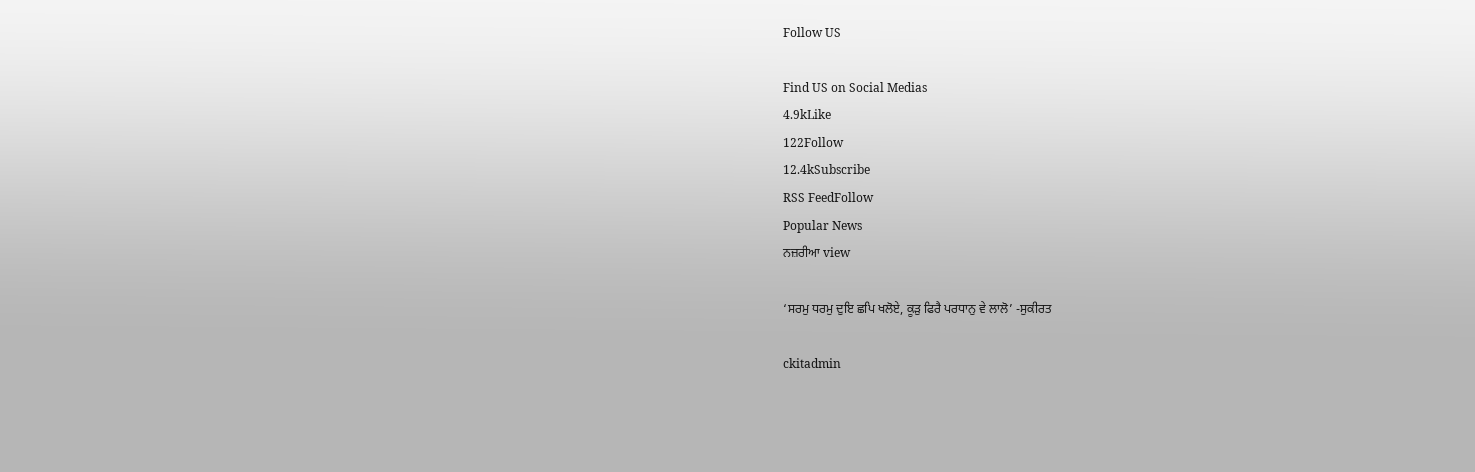Follow US

Find US on Social Medias
4.9kLike
122Follow
12.4kSubscribe
RSS FeedFollow
Popular News
ਨਜ਼ਰੀਆ view

‘ਸਰਮੁ ਧਰਮੁ ਦੁਇ ਛਪਿ ਖਲੋਏ, ਕੂੜੁ ਫਿਰੈ ਪਰਧਾਨੁ ਵੇ ਲਾਲੋ’ -ਸੁਕੀਰਤ

ckitadmin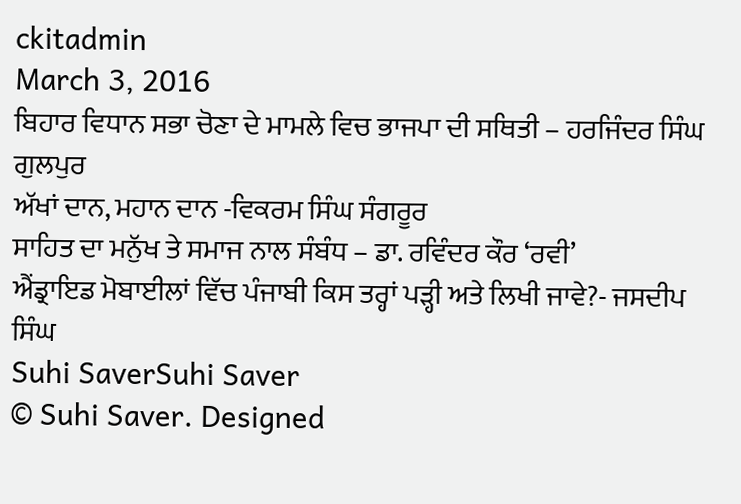ckitadmin
March 3, 2016
ਬਿਹਾਰ ਵਿਧਾਨ ਸਭਾ ਚੋਣਾ ਦੇ ਮਾਮਲੇ ਵਿਚ ਭਾਜਪਾ ਦੀ ਸਥਿਤੀ – ਹਰਜਿੰਦਰ ਸਿੰਘ ਗੁਲਪੁਰ
ਅੱਖਾਂ ਦਾਨ, ਮਹਾਨ ਦਾਨ -ਵਿਕਰਮ ਸਿੰਘ ਸੰਗਰੂਰ
ਸਾਹਿਤ ਦਾ ਮਨੁੱਖ ਤੇ ਸਮਾਜ ਨਾਲ ਸੰਬੰਧ – ਡਾ. ਰਵਿੰਦਰ ਕੌਰ ‘ਰਵੀ’
ਐਂਡ੍ਰਾਇਡ ਮੋਬਾਈਲਾਂ ਵਿੱਚ ਪੰਜਾਬੀ ਕਿਸ ਤਰ੍ਹਾਂ ਪੜ੍ਹੀ ਅਤੇ ਲਿਖੀ ਜਾਵੇ?- ਜਸਦੀਪ ਸਿੰਘ
Suhi SaverSuhi Saver
© Suhi Saver. Designed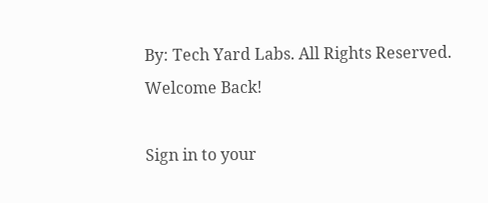By: Tech Yard Labs. All Rights Reserved.
Welcome Back!

Sign in to your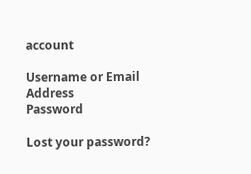account

Username or Email Address
Password

Lost your password?